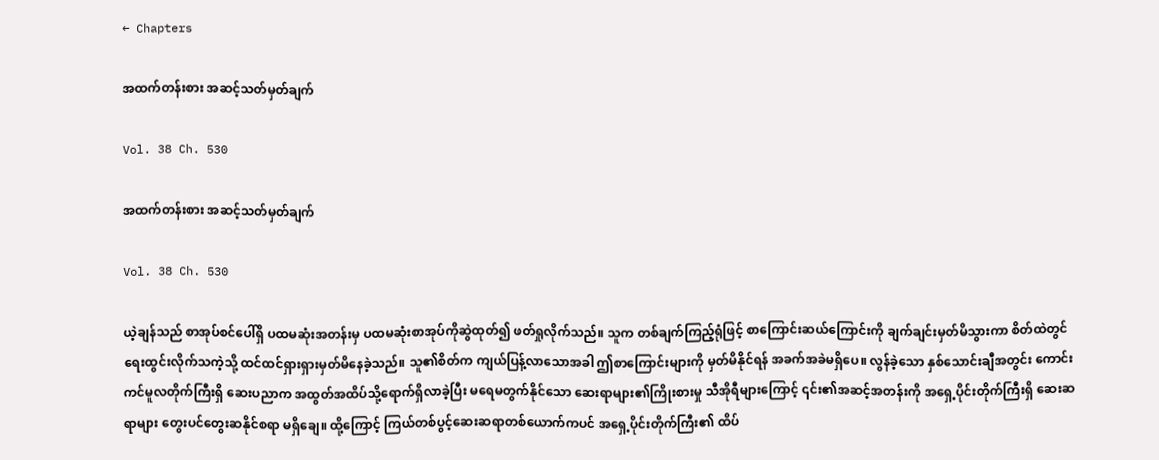← Chapters

အထက်တန်းစား အဆင့်သတ်မှတ်ချက်

Vol. 38 Ch. 530

အထက်တန်းစား အဆင့်သတ်မှတ်ချက်

Vol. 38 Ch. 530

ယဲ့ချန်သည် စာအုပ်စင်ပေါ်ရှိ ပထမဆုံးအတန်းမှ ပထမဆုံးစာအုပ်ကိုဆွဲထုတ်၍ ဖတ်ရှုလိုက်သည်။ သူက တစ်ချက်ကြည့်ရုံဖြင့် စာကြောင်းဆယ်ကြောင်းကို ချက်ချင်းမှတ်မိသွားကာ စိတ်ထဲတွင် ရေးထွင်းလိုက်သကဲ့သို့ ထင်ထင်ရှားရှားမှတ်မိနေခဲ့သည်။ သူ၏စိတ်က ကျယ်ပြန့်လာသောအခါ ဤစာကြောင်းများကို မှတ်မိနိုင်ရန် အခက်အခဲမရှိပေ။ လွန်ခဲ့သော နှစ်သောင်းချီအတွင်း ကောင်းကင်မူလတိုက်ကြီးရှိ ဆေးပညာက အထွတ်အထိပ်သို့ရောက်ရှိလာခဲ့ပြီး မရေမတွက်နိုင်သော ဆေးရာများ၏ကြိုးစားမှု သီအိုရီများကြောင့် ၎င်း၏အဆင့်အတန်းကို အရှေ့ပိုင်းတိုက်ကြီးရှိ ဆေးဆရာများ တွေးပင်တွေးဆနိုင်စရာ မရှိချေ။ ထို့ကြောင့် ကြယ်တစ်ပွင့်ဆေးဆရာတစ်ယောက်ကပင် အရှေ့ပိုင်းတိုက်ကြီး၏ ထိပ်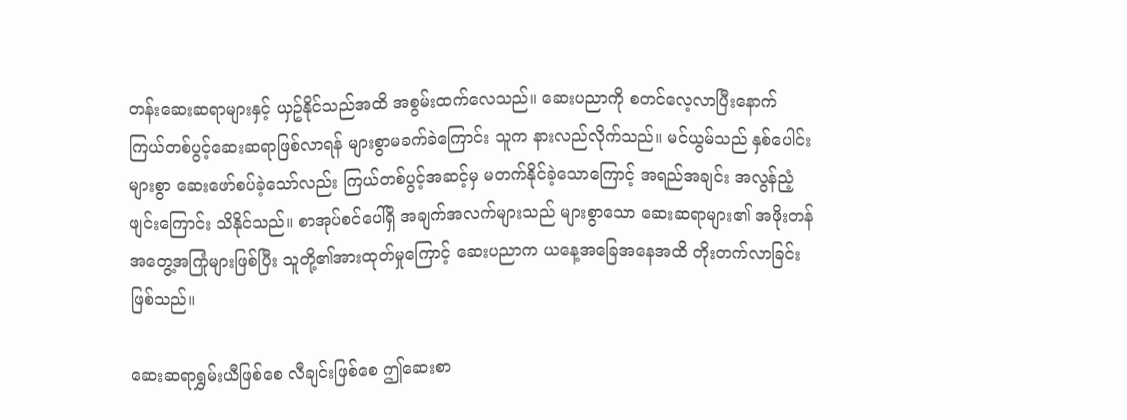တန်းဆေးဆရာများနှင့် ယှဥ်နိုင်သည်အထိ အစွမ်းထက်လေသည်။ ဆေးပညာကို စတင်လေ့လာပြီးနောက် ကြယ်တစ်ပွင့်ဆေးဆရာဖြစ်လာရန် များစွာမခက်ခဲကြောင်း သူက နားလည်လိုက်သည်။ မင်ယွမ်သည် နှစ်ပေါင်းများစွာ ဆေးဖော်စပ်ခဲ့သော်လည်း ကြယ်တစ်ပွင့်အဆင့်မှ မတက်နိုင်ခဲ့သောကြောင့် အရည်အချင်း အလွန်ညံ့ဖျင်းကြောင်း သိနိုင်သည်။ စာအုပ်စင်ပေါ်ရှိ အချက်အလက်များသည် များစွာသော ဆေးဆရာများ၏ အဖိုးတန်အတွေ့အကြုံများဖြစ်ပြီး သူတို့၏အားထုတ်မှုကြောင့် ဆေးပညာက ယနေ့အခြေအနေအထိ တိုးတက်လာခြင်းဖြစ်သည်။

ဆေးဆရာရွှမ်းယီဖြစ်စေ လီချင်းဖြစ်စေ ဤဆေးစာ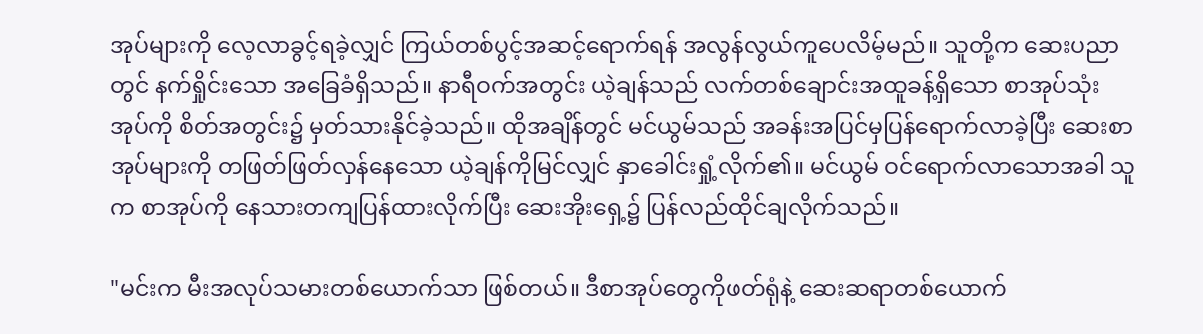အုပ်များကို လေ့လာခွင့်ရခဲ့လျှင် ကြယ်တစ်ပွင့်အဆင့်ရောက်ရန် အလွန်လွယ်ကူပေလိမ့်မည်။ သူတို့က ဆေးပညာတွင် နက်ရှိုင်းသော အခြေခံရှိသည်။ နာရီဝက်အတွင်း ယဲ့ချန်သည် လက်တစ်ချောင်းအထူခန့်ရှိသော စာအုပ်သုံးအုပ်ကို စိတ်အတွင်း၌ မှတ်သားနိုင်ခဲ့သည်။ ထိုအချိန်တွင် မင်ယွမ်သည် အခန်းအပြင်မှပြန်ရောက်လာခဲ့ပြီး ဆေးစာအုပ်များကို တဖြတ်ဖြတ်လှန်နေသော ယဲ့ချန်ကိုမြင်လျှင် နှာခေါင်းရှုံ့လိုက်၏။ မင်ယွမ် ဝင်ရောက်လာသောအခါ သူက စာအုပ်ကို နေသားတကျပြန်ထားလိုက်ပြီး ဆေးအိုးရှေ့၌ ပြန်လည်ထိုင်ချလိုက်သည်။

"မင်းက မီးအလုပ်သမားတစ်ယောက်သာ ဖြစ်တယ်။ ဒီစာအုပ်တွေကိုဖတ်ရုံနဲ့ ဆေးဆရာတစ်ယောက်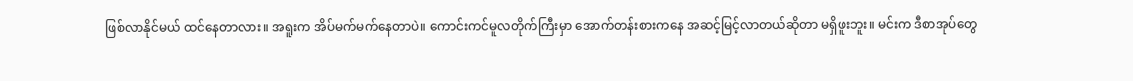ဖြစ်လာနိုင်မယ် ထင်နေတာလား။ အရူးက အိပ်မက်မက်နေတာပဲ။ ကောင်းကင်မူလတိုက်ကြီးမှာ အောက်တန်းစားကနေ အဆင့်မြင့်လာတယ်ဆိုတာ မရှိဖူးဘူး။ မင်းက ဒီစာအုပ်တွေ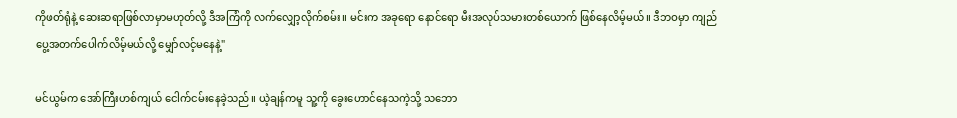ကိုဖတ်ရုံနဲ့ ဆေးဆရာဖြစ်လာမှာမဟုတ်လို့ ဒီအကြံကို လက်လျှော့လိုက်စမ်း။ မင်းက အခုရော နောင်ရော မီးအလုပ်သမားတစ်ယောက် ဖြစ်နေလိမ့်မယ်။ ဒီဘဝမှာ ကျည်ပွေ့အတက်ပေါက်လိမ့်မယ်လို့ မျှော်လင့်မနေနဲ့"

မင်ယွမ်က အော်ကြီးဟစ်ကျယ် ငေါက်ငမ်းနေခဲ့သည်။ ယဲ့ချန်ကမူ သူ့ကို ခွေးဟောင်နေသကဲ့သို့ သဘော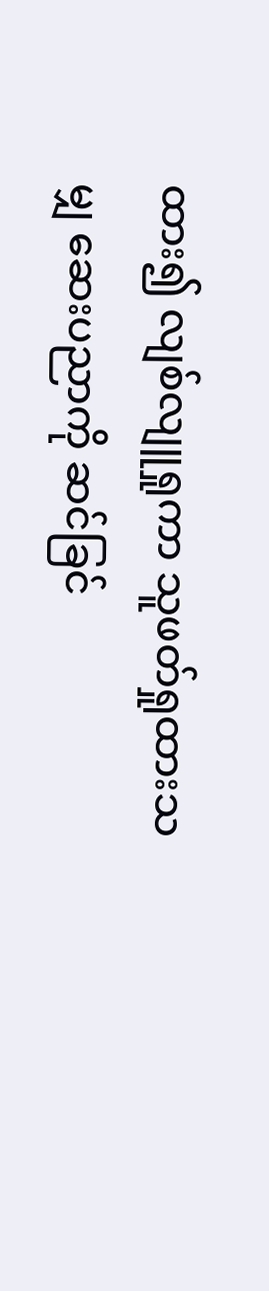ထား၍ လျစ်လျူရှုကာ သူဖတ်ရှုထားသမျှ ဆေးပညာကို ဆင်ခြင်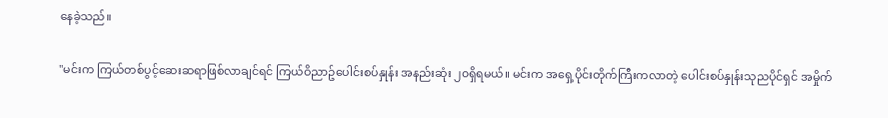နေခဲ့သည်။

"မင်းက ကြယ်တစ်ပွင့်ဆေးဆရာဖြစ်လာချင်ရင် ကြယ်ဝိညာဥ်ပေါင်းစပ်နှုန်း အနည်းဆုံး ၂၀ရှိရမယ်။ မင်းက အရှေ့ပိုင်းတိုက်ကြီးကလာတဲ့ ပေါင်းစပ်နှုန်းသုညပိုင်ရှင် အမှိုက်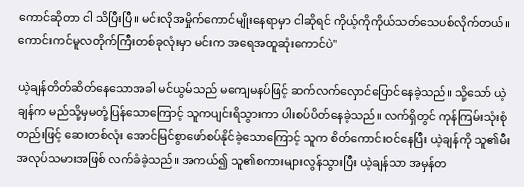ကောင်ဆိုတာ ငါ သိပြီးပြီ။ မင်းလိုအမှိုက်ကောင်မျိုးနေရာမှာ ငါဆိုရင် ကိုယ့်ကိုကိုယ်သတ်သေပစ်လိုက်တယ်။ ကောင်းကင်မူလတိုက်ကြီးတစ်ခုလုံးမှာ မင်းက အရေအထူဆုံးကောင်ပဲ"

ယဲ့ချန်တိတ်ဆိတ်နေသောအခါ မင်ယွမ်သည် မကျေမနပ်ဖြင့် ဆက်လက်လှောင်ပြောင်နေခဲ့သည်။ သို့သော် ယဲ့ချန်က မည်သို့မှမတုံ့ပြန်သောကြောင့် သူကပျင်းရိသွားကာ ပါးစပ်ပိတ်နေခဲ့သည်။ လက်ရှိတွင် ကုန်ကြမ်းသုံးစုံတည်းဖြင့် ဆေးတစ်လုံး အောင်မြင်စွာဖော်စပ်နိုင်ခဲ့သောကြောင့် သူက စိတ်ကောင်းဝင်နေပြီး ယဲ့ချန်ကို သူ၏မီးအလုပ်သမားအဖြစ် လက်ခံခဲ့သည်။ အကယ်၍ သူ၏စကားများလွန်သွားပြီး ယဲ့ချန်သာ အမှန်တ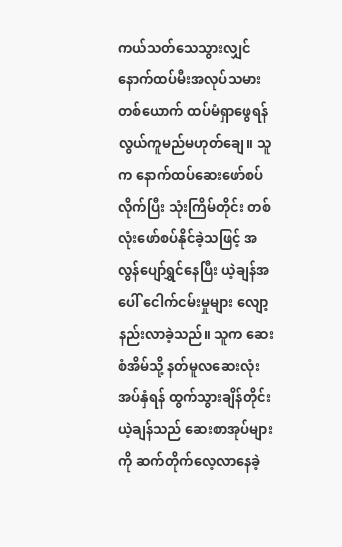ကယ်သတ်သေသွားလျှင် နောက်ထပ်မီးအလုပ်သမားတစ်ယောက် ထပ်မံရှာဖွေရန် လွယ်ကူမည်မဟုတ်ချေ။ သူက နောက်ထပ်ဆေးဖော်စပ်လိုက်ပြီး သုံးကြိမ်တိုင်း တစ်လုံးဖော်စပ်နိုင်ခဲ့သဖြင့် အလွန်ပျော်ရွှင်နေပြီး ယဲ့ချန်အပေါ် ငေါက်ငမ်းမှုများ လျော့နည်းလာခဲ့သည်။ သူက ဆေးစံအိမ်သို့ နတ်မူလဆေးလုံးအပ်နှံရန် ထွက်သွားချိန်တိုင်း ယဲ့ချန်သည် ဆေးစာအုပ်များကို ဆက်တိုက်လေ့လာနေခဲ့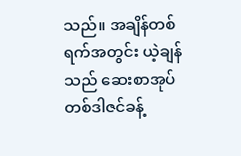သည်။ အချိန်တစ်ရက်အတွင်း ယဲ့ချန်သည် ဆေးစာအုပ်တစ်ဒါဇင်ခန့်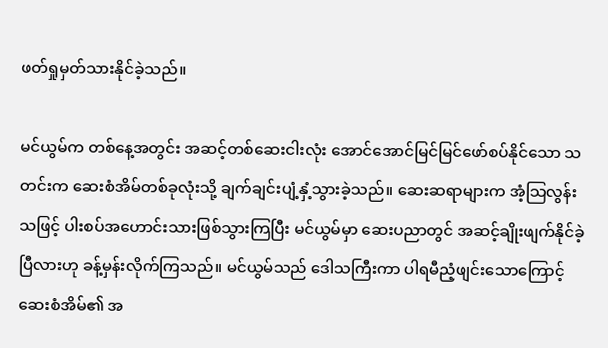ဖတ်ရှုမှတ်သားနိုင်ခဲ့သည်။

မင်ယွမ်က တစ်နေ့အတွင်း အဆင့်တစ်ဆေးငါးလုံး အောင်အောင်မြင်မြင်ဖော်စပ်နိုင်သော သတင်းက ဆေးစံအိမ်တစ်ခုလုံးသို့ ချက်ချင်းပျံ့နှံ့သွားခဲ့သည်။ ဆေးဆရာများက အံ့သြလွန်းသဖြင့် ပါးစပ်အဟောင်းသားဖြစ်သွားကြပြီး မင်ယွမ်မှာ ဆေးပညာတွင် အဆင့်ချိုးဖျက်နိုင်ခဲ့ပြီလားဟု ခန့်မှန်းလိုက်ကြသည်။ မင်ယွမ်သည် ဒေါသကြီးကာ ပါရမီညံ့ဖျင်းသောကြောင့် ဆေးစံအိမ်၏ အ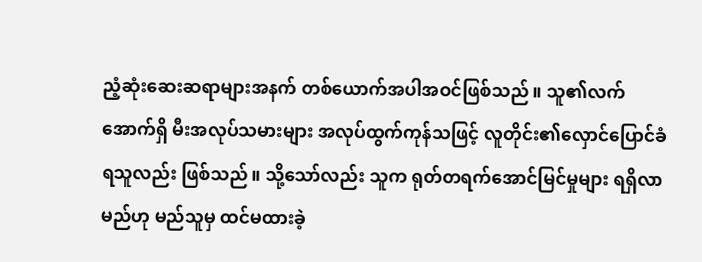ညံ့ဆုံးဆေးဆရာများအနက် တစ်ယောက်အပါအဝင်ဖြစ်သည်။ သူ၏လက်အောက်ရှိ မီးအလုပ်သမားများ အလုပ်ထွက်ကုန်သဖြင့် လူတိုင်း၏လှောင်ပြောင်ခံရသူလည်း ဖြစ်သည်။ သို့သော်လည်း သူက ရုတ်တရက်အောင်မြင်မှုများ ရရှိလာမည်ဟု မည်သူမှ ထင်မထားခဲ့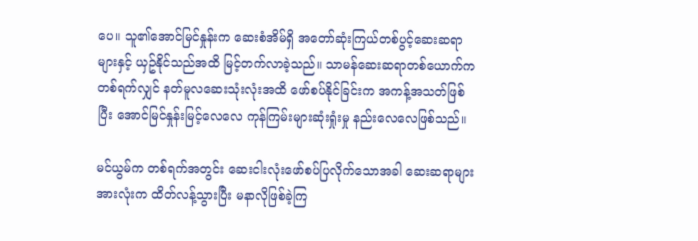ပေ။ သူ၏အောင်မြင်နှုန်းက ဆေးစံအိမ်ရှိ အတော်ဆုံးကြယ်တစ်ပွင့်ဆေးဆရာများနှင့် ယှဥ်နိုင်သည်အထိ မြင့်တက်လာခဲ့သည်။ သာမန်ဆေးဆရာတစ်ယောက်က တစ်ရက်လျှင် နတ်မူလဆေးသုံးလုံးအထိ ဖော်စပ်နိုင်ခြင်းက အကန့်အသတ်ဖြစ်ပြီး အောင်မြင်နှုန်းမြင့်လေလေ ကုန်ကြမ်းများဆုံးရှုံးမှု နည်းလေလေဖြစ်သည်။

မင်ယွမ်က တစ်ရက်အတွင်း ဆေးငါးလုံးဖော်စပ်ပြလိုက်သောအခါ ဆေးဆရာများအားလုံးက ထိတ်လန့်သွားပြီး မနာလိုဖြစ်ခဲ့ကြ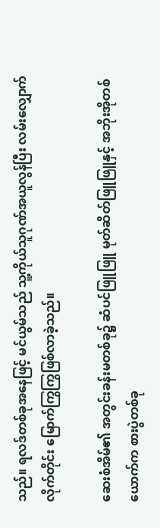သည်။ ရလဒ်တစ်ခုအနေဖြင့် မင်ယွမ်သည် သူ့ကိုယ်သူဂုဏ်အယူလွန်ပြီး လမ်းလျှောက်လိုက်တိုင်း မြောက်ကြွကြွဖြစ်လာခဲ့သည်။

ဆေးစံအိမ်၏ အတွင်းခန်းမတစ်ခု၌ ဆံပင်ဖြူဖြူ မုတ်ဆိတ်ဖြူဖြူနှင့် အဘိုးအိုတစ်ယောက်က စားပွဲတစ်ခု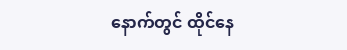နောက်တွင် ထိုင်နေ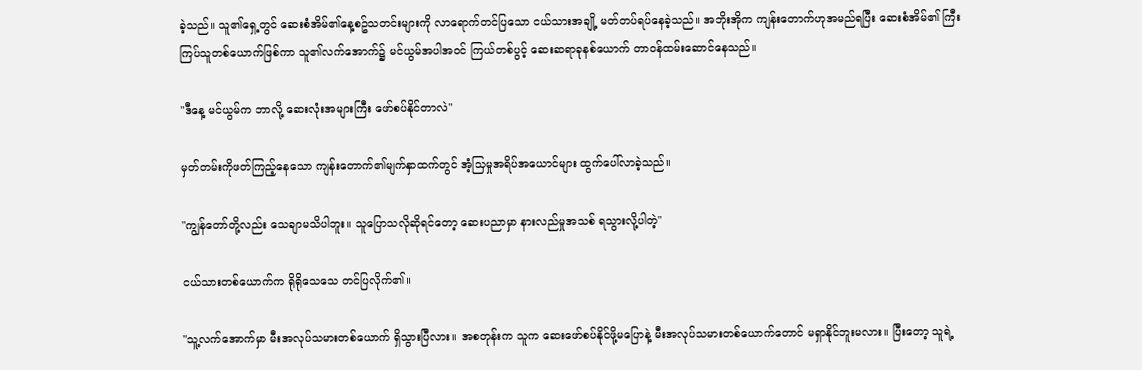ခဲ့သည်။ သူ၏ရှေ့တွင် ဆေးစံအိမ်၏နေ့စဥ်သတင်းများကို လာရောက်တင်ပြသော ငယ်သားအချို့ မတ်တပ်ရပ်နေခဲ့သည်။ အဘိုးအိုက ကျန်းတောက်ဟုအမည်ရပြီး ဆေးစံအိမ်၏ ကြီးကြပ်သူတစ်ယောက်ဖြစ်ကာ သူ၏လက်အောက်၌ မင်ယွမ်အပါအဝင် ကြယ်တစ်ပွင့် ဆေးဆရာခုနစ်ယောက် တာဝန်ထမ်းဆောင်နေသည်။

"ဒီနေ့ မင်ယွမ်က ဘာလို့ ဆေးလုံးအများကြီး ဖော်စပ်နိုင်တာလဲ"

မှတ်တမ်းကိုဖတ်ကြည့်နေသော ကျန်းတောက်၏မျက်နှာထက်တွင် အံ့သြမှုအရိပ်အယောင်များ ထွက်ပေါ်လာခဲ့သည်။

"ကျွန်တော်တို့လည်း သေချာမသိပါဘူး။ သူပြောသလိုဆိုရင်တော့ ဆေးပညာမှာ နားလည်မှုအသစ် ရသွားလို့ပါတဲ့"

ငယ်သားတစ်ယောက်က ရိုရိုသေသေ တင်ပြလိုက်၏။

"သူ့လက်အောက်မှာ မီးအလုပ်သမားတစ်ယောက် ရှိသွားပြီလား။ အစတုန်းက သူက ဆေးဖော်စပ်နိုင်ဖို့မပြောနဲ့ မီးအလုပ်သမားတစ်ယောက်တောင် မရှာနိုင်ဘူးမလား။ ပြီးတော့ သူရဲ့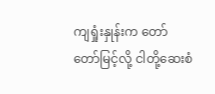ကျရှုံးနှုန်းက တော်တော်မြင့်လို့ ငါတို့ဆေးစံ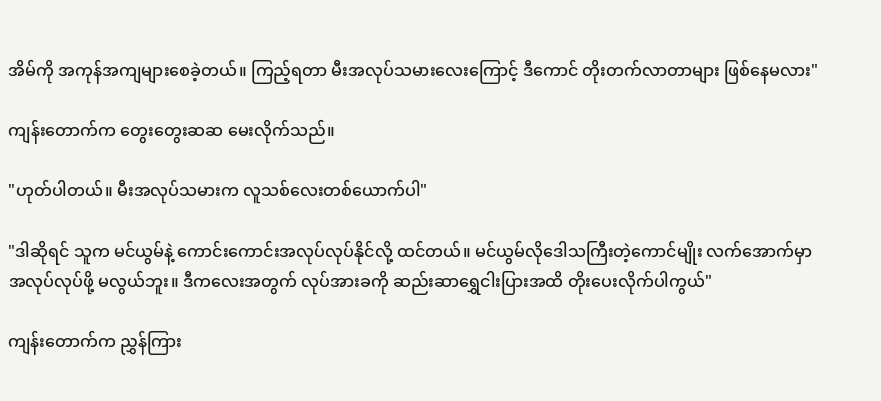အိမ်ကို အကုန်အကျများစေခဲ့တယ်။ ကြည့်ရတာ မီးအလုပ်သမားလေးကြောင့် ဒီကောင် တိုးတက်လာတာများ ဖြစ်နေမလား"

ကျန်းတောက်က တွေးတွေးဆဆ မေးလိုက်သည်။

"ဟုတ်ပါတယ်။ မီးအလုပ်သမားက လူသစ်လေးတစ်ယောက်ပါ"

"ဒါဆိုရင် သူက မင်ယွမ်နဲ့ ကောင်းကောင်းအလုပ်လုပ်နိုင်လို့ ထင်တယ်။ မင်ယွမ်လိုဒေါသကြီးတဲ့ကောင်မျိုး လက်အောက်မှာ အလုပ်လုပ်ဖို့ မလွယ်ဘူး။ ဒီကလေးအတွက် လုပ်အားခကို ဆည်းဆာရွှေငါးပြားအထိ တိုးပေးလိုက်ပါကွယ်"

ကျန်းတောက်က ညွှန်ကြား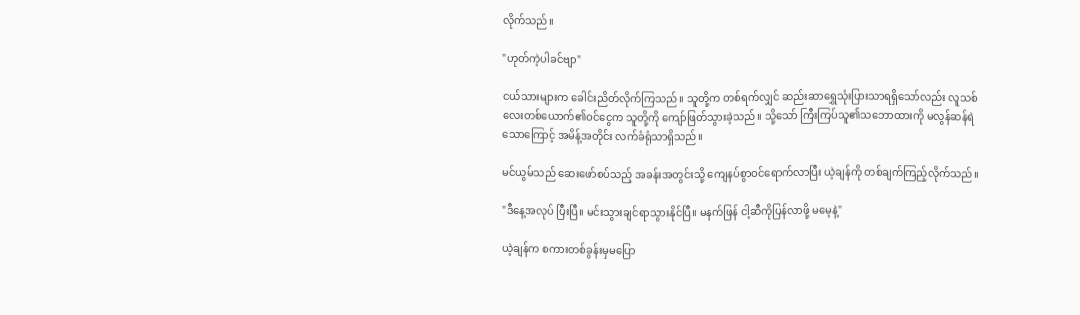လိုက်သည်။

"ဟုတ်ကဲ့ပါခင်ဗျာ"

ငယ်သားများက ခေါင်းညိတ်လိုက်ကြသည်။ သူတို့က တစ်ရက်လျှင် ဆည်းဆာရွှေသုံးပြားသာရရှိသော်လည်း လူသစ်လေးတစ်ယောက်၏ဝင်ငွေက သူတို့ကို ကျော်ဖြတ်သွားခဲ့သည်။ သို့သော် ကြီးကြပ်သူ၏သဘောထားကို မလွန်ဆန်ရဲသောကြောင့် အမိန့်အတိုင်း လက်ခံရုံသာရှိသည်။

မင်ယွမ်သည် ဆေးဖော်စပ်သည့် အခန်းအတွင်းသို့ ကျေနပ်စွာဝင်ရောက်လာပြီး ယဲ့ချန်ကို တစ်ချက်ကြည့်လိုက်သည်။

"ဒီနေ့အလုပ် ပြီးပြီ။ မင်းသွားချင်ရာသွားနိုင်ပြီ။ မနက်ဖြန် ငါ့ဆီကိုပြန်လာဖို့ မမေ့နဲ့"

ယဲ့ချန်က စကားတစ်ခွန်းမှမပြော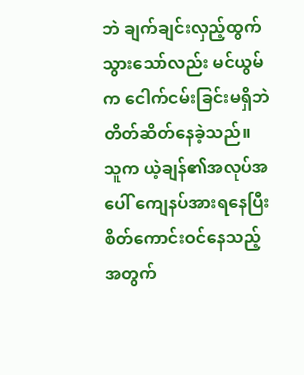ဘဲ ချက်ချင်းလှည့်ထွက်သွားသော်လည်း မင်ယွမ်က ငေါက်ငမ်းခြင်းမရှိဘဲ တိတ်ဆိတ်နေခဲ့သည်။ သူက ယဲ့ချန်၏အလုပ်အပေါ် ကျေနပ်အားရနေပြီး စိတ်ကောင်းဝင်နေသည့်အတွက်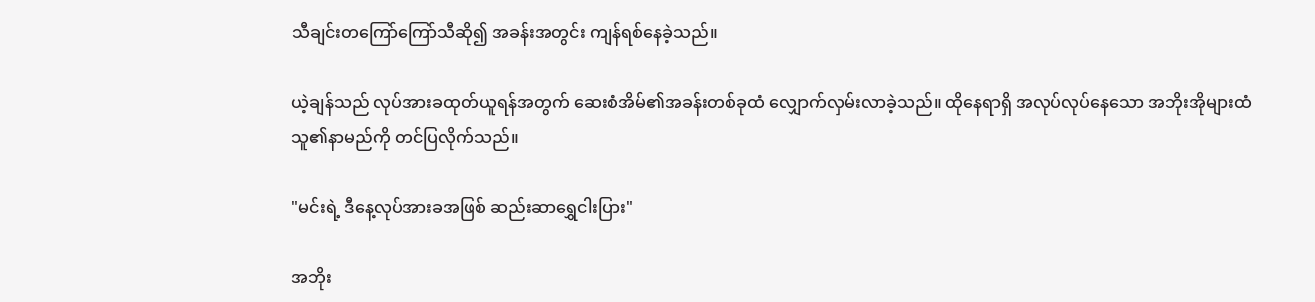သီချင်းတကြော်ကြော်သီဆို၍ အခန်းအတွင်း ကျန်ရစ်နေခဲ့သည်။

ယဲ့ချန်သည် လုပ်အားခထုတ်ယူရန်အတွက် ဆေးစံအိမ်၏အခန်းတစ်ခုထံ လျှောက်လှမ်းလာခဲ့သည်။ ထိုနေရာရှိ အလုပ်လုပ်နေသော အဘိုးအိုများထံ သူ၏နာမည်ကို တင်ပြလိုက်သည်။

"မင်းရဲ့ ဒီနေ့လုပ်အားခအဖြစ် ဆည်းဆာရွှေငါးပြား"

အဘိုး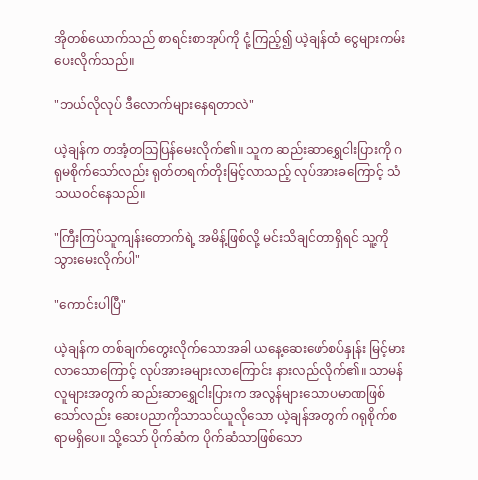အိုတစ်ယောက်သည် စာရင်းစာအုပ်ကို ငုံ့ကြည့်၍ ယဲ့ချန်ထံ ငွေများကမ်းပေးလိုက်သည်။

"ဘယ်လိုလုပ် ဒီလောက်များနေရတာလဲ"

ယဲ့ချန်က တအံ့တသြပြန်မေးလိုက်၏။ သူက ဆည်းဆာရွှေငါးပြားကို ဂရုမစိုက်သော်လည်း ရုတ်တရက်တိုးမြင့်လာသည့် လုပ်အားခကြောင့် သံသယဝင်နေသည်။

"ကြီးကြပ်သူကျန်းတောက်ရဲ့ အမိန့်ဖြစ်လို့ မင်းသိချင်တာရှိရင် သူ့ကို သွားမေးလိုက်ပါ"

"ကောင်းပါပြီ"

ယဲ့ချန်က တစ်ချက်တွေးလိုက်သောအခါ ယနေ့ဆေးဖော်စပ်နှုန်း မြင့်မားလာသောကြောင့် လုပ်အားခများလာကြောင်း နားလည်လိုက်၏။ သာမန်လူများအတွက် ဆည်းဆာရွှေငါးပြားက အလွန်များသောပမာဏဖြစ်သော်လည်း ဆေးပညာကိုသာသင်ယူလိုသော ယဲ့ချန်အတွက် ဂရုစိုက်စရာမရှိပေ။ သို့သော် ပိုက်ဆံက ပိုက်ဆံသာဖြစ်သော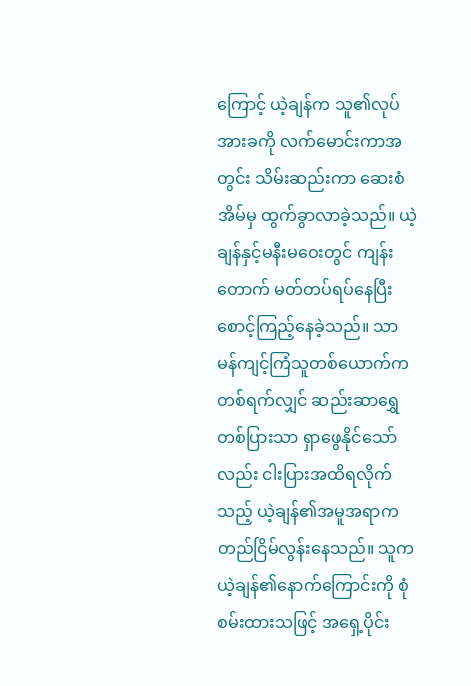ကြောင့် ယဲ့ချန်က သူ၏လုပ်အားခကို လက်မောင်းကာအတွင်း သိမ်းဆည်းကာ ဆေးစံအိမ်မှ ထွက်ခွာလာခဲ့သည်။ ယဲ့ချန်နှင့်မနီးမဝေးတွင် ကျန်းတောက် မတ်တပ်ရပ်နေပြီး စောင့်ကြည့်နေခဲ့သည်။ သာမန်ကျင့်ကြံသူတစ်ယောက်က တစ်ရက်လျှင် ဆည်းဆာရွှေတစ်ပြားသာ ရှာဖွေနိုင်သော်လည်း ငါးပြားအထိရလိုက်သည့် ယဲ့ချန်၏အမူအရာက တည်ငြိမ်လွန်းနေသည်။ သူက ယဲ့ချန်၏နောက်ကြောင်းကို စုံစမ်းထားသဖြင့် အရှေ့ပိုင်း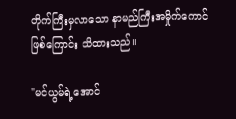တိုက်ကြီးမှလာသော နာမည်ကြီးအမှိုက်ကောင်ဖြစ်ကြောင်း သိထားသည်။

"မင်ယွမ်ရဲ့အောင်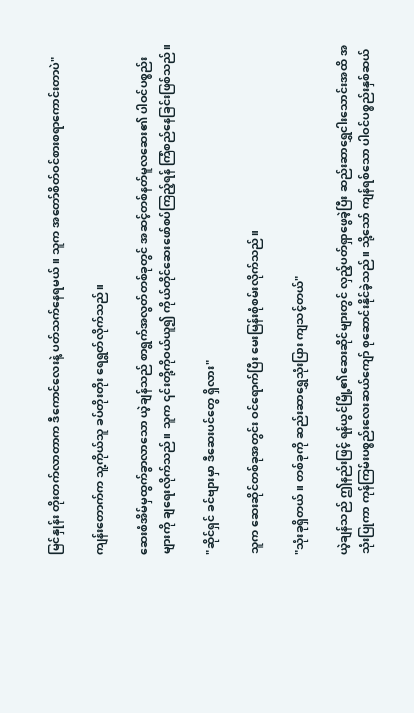မြင်နှုန်း တိုးတက်လာတာက ဒီကောင်လေးနဲ့ ပတ်သက်နေရမယ်။ သူက အတော်စိတ်ဝင်စားစရာကောင်းတာပဲ"

ကျန်းတောက်က သူ့ကိုယ်သူ ခပ်တိုးတိုး ရေရွတ်လိုက်သည်။

ဆေးစံအိမ်မှထွက်ခွာလာသော ယဲ့ချန်သည် စာရွက်အလွတ်တစ်ခုတွင် အဆင့်တစ်နတ်မူလဆေး၏ ပါဝင်ပစ္စည်းများကို ချရေးလိုက်သည်။ သူက ၎င်းတို့ကိုဝယ်ယူ၍ ကိုယ်တိုင်ဆေးဖော်စပ်ကြည့်ရန် ကြံစည်နေခြင်းဖြစ်သည်။

"ဆိုင်ရှင် ခင်ဗျားမှာ ဒီဆေးပင်တွေ ရှိလား"

သူက ဆေးဆိုင်တစ်ခုအတွင်း ဝင်ရောက်ပြီး မေးမြန်းစုံစမ်းလိုက်သည်။

"သုံးခုရှိတယ်။ တစ်ခုကို ဆည်းဆာရွှေသုံးပြား ကျသင့်တယ်"

ယဲ့ချန်သည် ဤနည်းဖြင့် ရန်ယွင်မြို့၏ဆေးဆိုင်များတွင် လှည့်ပတ်ရှာဖွေခဲ့ပြီး ဆည်းဆာရွှေငါးသောင်းအထိ အသုံးပြုကာ ကုန်ကြမ်းပစ္စည်းလေးဆယ်ကျော် စုဆောင်းနိုင်ခဲ့သည်။ သို့သော် ကျန်ရစ်သော ပါဝင်ပစ္စည်းနှစ်ဆယ်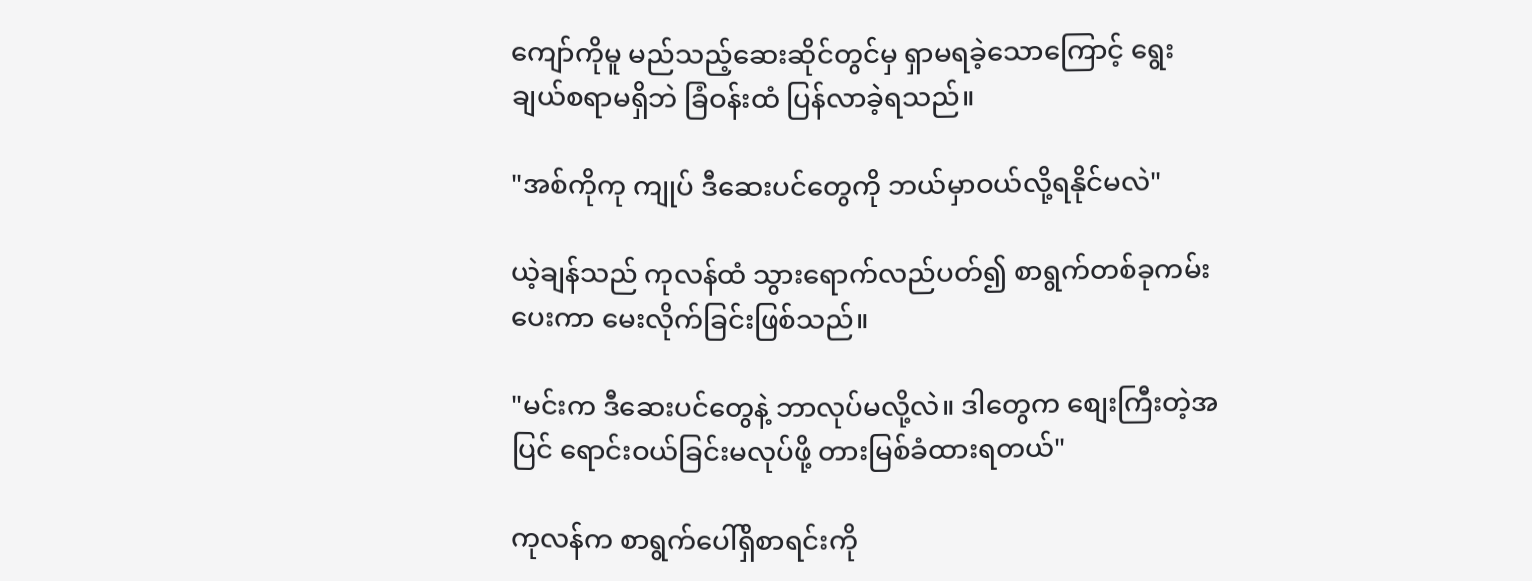ကျော်ကိုမူ မည်သည့်ဆေးဆိုင်တွင်မှ ရှာမရခဲ့သောကြောင့် ရွေးချယ်စရာမရှိဘဲ ခြံဝန်းထံ ပြန်လာခဲ့ရသည်။

"အစ်ကိုကု ကျုပ် ဒီဆေးပင်တွေကို ဘယ်မှာဝယ်လို့ရနိုင်မလဲ"

ယဲ့ချန်သည် ကုလန်ထံ သွားရောက်လည်ပတ်၍ စာရွက်တစ်ခုကမ်းပေးကာ မေးလိုက်ခြင်းဖြစ်သည်။

"မင်းက ဒီဆေးပင်တွေနဲ့ ဘာလုပ်မလို့လဲ။ ဒါတွေက စျေးကြီးတဲ့အပြင် ရောင်းဝယ်ခြင်းမလုပ်ဖို့ တားမြစ်ခံထားရတယ်"

ကုလန်က စာရွက်ပေါ်ရှိစာရင်းကို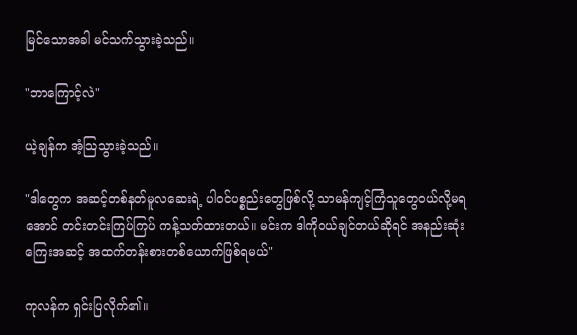မြင်သောအခါ မင်သက်သွားခဲ့သည်။

"ဘာကြောင့်လဲ"

ယဲ့ချန်က အံ့သြသွားခဲ့သည်။

"ဒါတွေက အဆင့်တစ်နတ်မူလဆေးရဲ့ ပါဝင်ပစ္စည်းတွေဖြစ်လို့ သာမန်ကျင့်ကြံသူတွေဝယ်လို့မရအောင် တင်းတင်းကြပ်ကြပ် ကန့်သတ်ထားတယ်။ မင်းက ဒါကိုဝယ်ချင်တယ်ဆိုရင် အနည်းဆုံး ကြေးအဆင့် အထက်တန်းစားတစ်ယောက်ဖြစ်ရမယ်"

ကုလန်က ရှင်းပြလိုက်၏။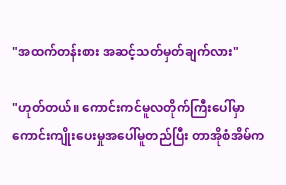"အထက်တန်းစား အဆင့်သတ်မှတ်ချက်လား"

"ဟုတ်တယ်။ ကောင်းကင်မူလတိုက်ကြီးပေါ်မှာ ကောင်းကျိုးပေးမှုအပေါ်မူတည်ပြီး တာအိုစံအိမ်က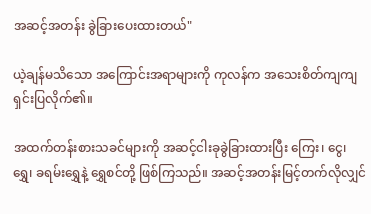အဆင့်အတန်း ခွဲခြားပေးထားတယ်"

ယဲ့ချန်မသိသော အကြောင်းအရာများကို ကုလန်က အသေးစိတ်ကျကျရှင်းပြလိုက်၏။

အထက်တန်းစားသခင်များကို အဆင့်ငါးခုခွဲခြားထားပြီး ကြေး၊ ငွေ၊ ရွှေ၊ ခရမ်းရွှေနဲ့ ရွှေစင်တို့ ဖြစ်ကြသည်။ အဆင့်အတန်းမြင့်တက်လိုလျှင်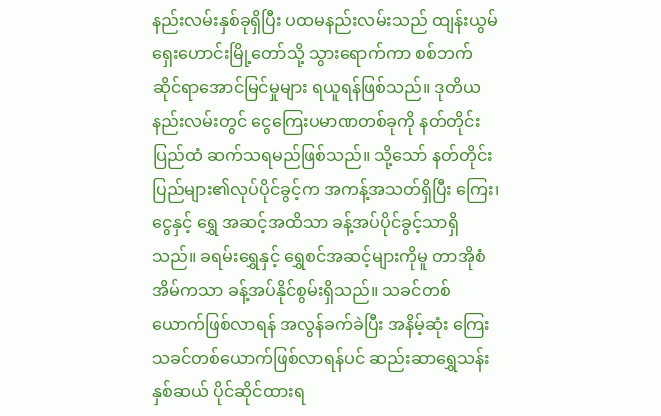နည်းလမ်းနှစ်ခုရှိပြီး ပထမနည်းလမ်းသည် ထျန်းယွမ်ရှေးဟောင်းမြို့တော်သို့ သွားရောက်ကာ စစ်ဘက်ဆိုင်ရာအောင်မြင်မှုများ ရယူရန်ဖြစ်သည်။ ဒုတိယနည်းလမ်းတွင် ငွေကြေးပမာဏတစ်ခုကို နတ်တိုင်းပြည်ထံ ဆက်သရမည်ဖြစ်သည်။ သို့သော် နတ်တိုင်းပြည်များ၏လုပ်ပိုင်ခွင့်က အကန့်အသတ်ရှိပြီး ကြေး၊ ငွေနှင့် ရွှေ အဆင့်အထိသာ ခန့်အပ်ပိုင်ခွင့်သာရှိသည်။ ခရမ်းရွှေနှင့် ရွှေစင်အဆင့်များကိုမူ တာအိုစံအိမ်ကသာ ခန့်အပ်နိုင်စွမ်းရှိသည်။ သခင်တစ်ယောက်ဖြစ်လာရန် အလွန်ခက်ခဲပြီး အနိမ့်ဆုံး ကြေးသခင်တစ်ယောက်ဖြစ်လာရန်ပင် ဆည်းဆာရွှေသန်းနှစ်ဆယ် ပိုင်ဆိုင်ထားရ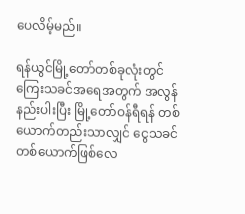ပေလိမ့်မည်။

ရန်ယွင်မြို့တော်တစ်ခုလုံးတွင် ကြေးသခင်အရေအတွက် အလွန်နည်းပါးပြီး မြို့တော်ဝန်ရီရန် တစ်ယောက်တည်းသာလျှင် ငွေသခင်တစ်ယောက်ဖြစ်လေ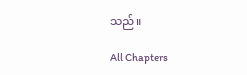သည်။

All Chapters